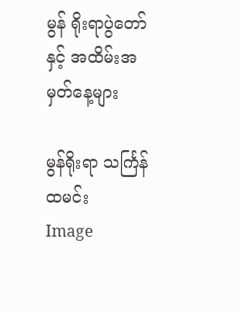မွန် ရိုးရာပွဲတော်နှင့် အထိမ်းအမှတ်နေ့များ

မွန်ရိုးရာ သင်္ကြန်ထမင်း
Image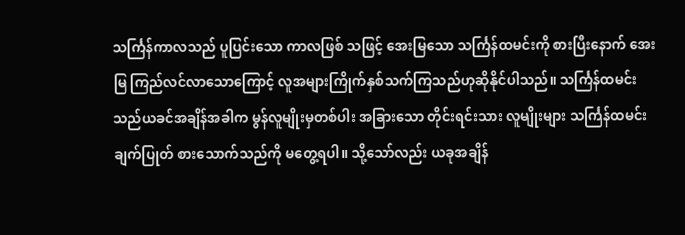သင်္ကြန်ကာလသည် ပူပြင်းသော ကာလဖြစ် သဖြင့် အေးမြသော သင်္ကြန်ထမင်းကို စားပြီးနောက် အေးမြ ကြည်လင်လာသောကြောင့် လူအများကြိုက်နှစ်သက်ကြသည်ဟုဆိုနိုင်ပါသည်။ သင်္ကြန်ထမင်းသည်ယခင်အချိန်အခါက မွန်လူမျိုးမှတစ်ပါး အခြားသော တိုင်းရင်းသား လူမျိုးများ သင်္ကြန်ထမင်းချက်ပြုတ် စားသောက်သည်ကို မတွေ့ရပါ။ သို့သော်လည်း ယခုအချိန်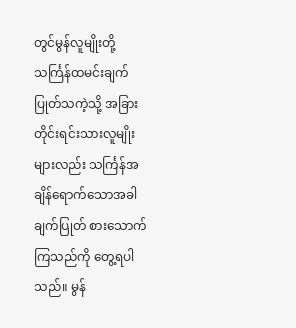တွင်မွန်လူမျိုးတို့ သင်္ကြန်ထမင်းချက်ပြုတ်သကဲ့သို့ အခြားတိုင်းရင်းသားလူမျိုးများလည်း သင်္ကြန်အချိန်ရောက်သောအခါ ချက်ပြုတ် စားသောက်ကြသည်ကို တွေ့ရပါသည်။ မွန်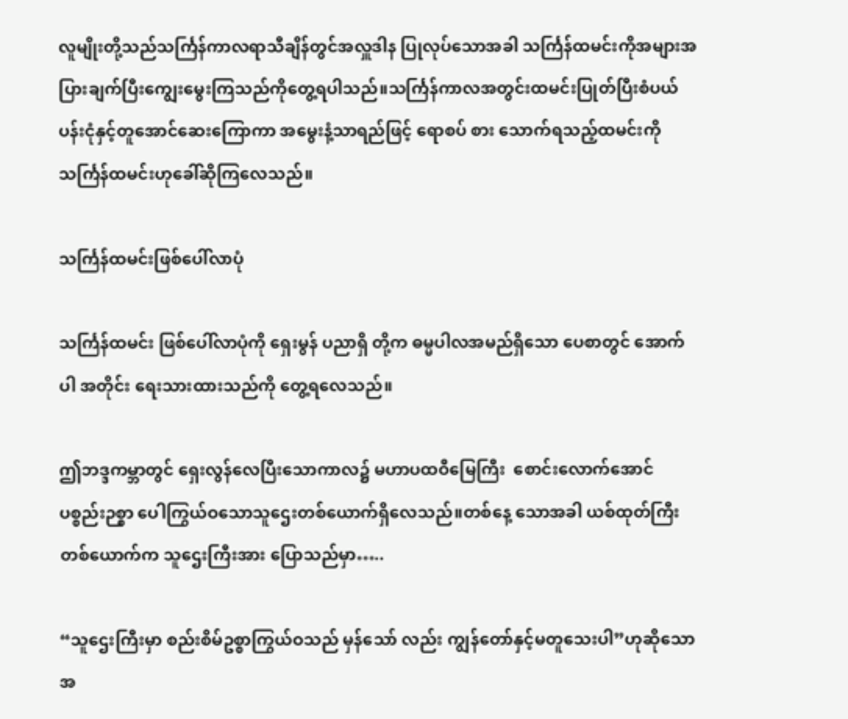လူမျိုးတို့သည်သင်္ကြန်ကာလရာသီချိန်တွင်အလှူဒါန ပြုလုပ်သောအခါ သင်္ကြန်ထမင်းကိုအများအပြားချက်ပြီးကျွေးမွေးကြသည်ကိုတွေ့ရပါသည်။သင်္ကြန်ကာလအတွင်းထမင်းပြုတ်ပြီးစံပယ်ပန်းငုံနှင့်တူအောင်ဆေးကြောကာ အမွေးနံ့သာရည်ဖြင့် ရောစပ် စား သောက်ရသည့်ထမင်းကိုသင်္ကြန်ထမင်းဟုခေါ်ဆိုကြလေသည်။

သင်္ကြန်ထမင်းဖြစ်ပေါ်လာပုံ

သင်္ကြန်ထမင်း ဖြစ်ပေါ်လာပုံကို ရှေးမွန် ပညာရှိ တို့က ဓမ္မပါလအမည်ရှိသော ပေစာတွင် အောက်ပါ အတိုင်း ရေးသားထားသည်ကို တွေ့ရလေသည်။

ဤဘဒ္ဒကမ္ဘာတွင် ရှေးလွန်လေပြီးသောကာလ၌ မဟာပထဝီမြေကြီး  စောင်းလောက်အောင် ပစ္စည်းဉစ္စာ ပေါကြွယ်ဝသောသူဌေးတစ်ယောက်ရှိလေသည်။တစ်နေ့ သောအခါ ယစ်ထုတ်ကြီးတစ်ယောက်က သူဌေးကြီးအား ပြောသည်မှာ…..

“သူဌေးကြီးမှာ စည်းစိမ်ဥစ္စာကြွယ်ဝသည် မှန်သော် လည်း ကျွန်တော်နှင့်မတူသေးပါ”ဟုဆိုသောအ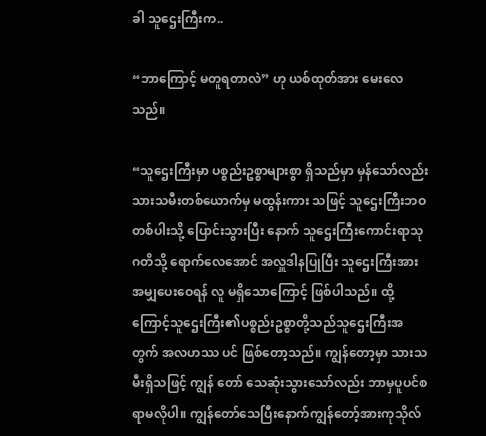ခါ သူဌေးကြီးက..

“ဘာကြောင့် မတူရတာလဲ” ဟု ယစ်ထုတ်အား မေးလေသည်။

“သူဌေးကြီးမှာ ပစ္စည်းဥစ္စာများစွာ ရှိသည်မှာ မှန်သော်လည်း သားသမီးတစ်ယောက်မှ မထွန်းကား သဖြင့် သူဌေးကြီးဘဝတစ်ပါးသို့ ပြောင်းသွားပြီး နောက် သူဌေးကြီးကောင်းရာသုဂတိသို့ ရောက်လေအောင် အလှူဒါနပြုပြီး သူဌေးကြီးအား အမျှပေးဝေရန် လူ မရှိသောကြောင့် ဖြစ်ပါသည်။ ထို့ကြောင့်သူဌေးကြီး၏ပစ္စည်းဥစ္စာတို့သည်သူဌေးကြီးအတွက် အလဟဿ ပင် ဖြစ်တော့သည်။ ကျွန်တော့မှာ သားသမီးရှိသဖြင့် ကျွန် တော် သေဆုံးသွားသော်လည်း ဘာမှပူပင်စရာမလိုပါ။ ကျွန်တော်သေပြီးနောက်ကျွန်တော့်အားကုသိုလ်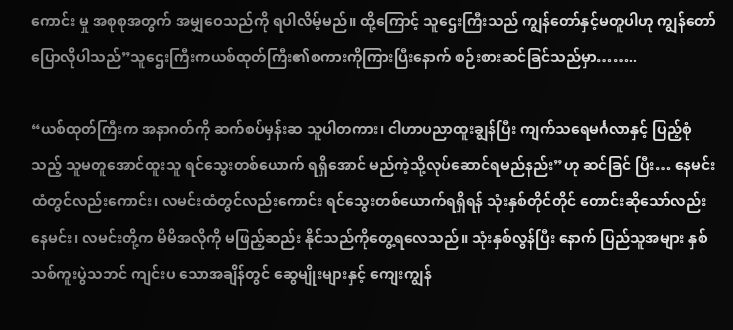ကောင်း မှု အစုစုအတွက် အမျှဝေသည်ကို ရပါလိမ့်မည်။ ထို့ကြောင့် သူဌေးကြီးသည် ကျွန်တော်နှင့်မတူပါဟု ကျွန်တော်ပြောလိုပါသည်”သူဌေးကြီးကယစ်ထုတ်ကြီး၏စကားကိုကြားပြီးနောက် စဉ်းစားဆင်ခြင်သည်မှာ……..

“ယစ်ထုတ်ကြီးက အနာဂတ်ကို ဆက်စပ်မှန်းဆ သူပါတကား၊ ငါဟာပညာထူးချွန်ပြီး ကျက်သရေမင်္ဂလာနှင့် ပြည့်စုံသည့် သူမတူအောင်ထူးသူ ရင်သွေးတစ်ယောက် ရရှိအောင် မည်ကဲ့သို့လုပ်ဆောင်ရမည်နည်း”ဟု ဆင်ခြင် ပြီး… နေမင်းထံတွင်လည်းကောင်း၊ လမင်းထံတွင်လည်းကောင်း ရင်သွေးတစ်ယောက်ရရှိရန် သုံးနှစ်တိုင်တိုင် တောင်းဆိုသော်လည်း နေမင်း၊ လမင်းတို့က မိမိအလိုကို မဖြည့်ဆည်း နိုင်သည်ကိုတွေ့ရလေသည်။ သုံးနှစ်လွန်ပြီး နောက် ပြည်သူအများ နှစ်သစ်ကူးပွဲသဘင် ကျင်းပ သောအချိန်တွင် ဆွေမျိုးများနှင့် ကျေးကျွန်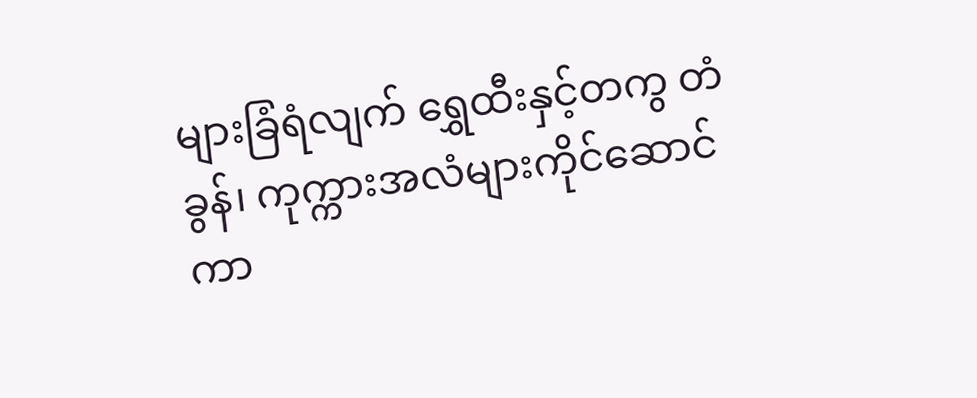များခြံရံလျက် ရွှေထီးနှင့်တကွ တံခွန်၊ ကုက္ကားအလံများကိုင်ဆောင်ကာ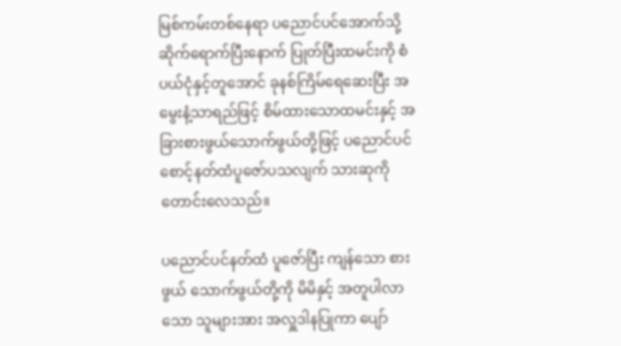မြစ်ကမ်းတစ်နေရာ ပညောင်ပင်အောက်သို့ ဆိုက်ရောက်ပြီးနောက် ပြုတ်ပြီးထမင်းကို စံပယ်ငုံနှင့်တူအောင် ခုနစ်ကြိမ်ရေဆေးပြီး အမွေးနံ့သာရည်ဖြင့် စိမ်ထားသောထမင်းနှင့် အခြားစားဖွယ်သောက်ဖွယ်တို့ဖြင့် ပညောင်ပင်စောင့်နတ်ထံပူဇော်ပသလျက် သားဆုကို တောင်းလေသည်။

ပညောင်ပင်နတ်ထံ ပူဇော်ပြီး ကျန်သော စားဖွယ် သောက်ဖွယ်တို့ကို မိမိနှင့် အတူပါလာသော သူများအား အလှူဒါနပြုကာ ပျော်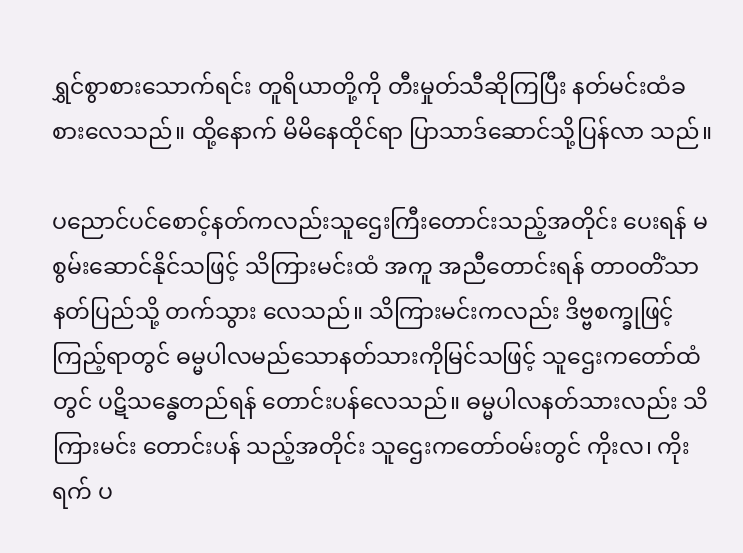ရွှင်စွာစားသောက်ရင်း တူရိယာတို့ကို တီးမှုတ်သီဆိုကြပြီး နတ်မင်းထံခစားလေသည်။ ထို့နောက် မိမိနေထိုင်ရာ ပြာသာဒ်ဆောင်သို့ပြန်လာ သည်။

ပညောင်ပင်စောင့်နတ်ကလည်းသူဌေးကြီးတောင်းသည့်အတိုင်း ပေးရန် မစွမ်းဆောင်နိုင်သဖြင့် သိကြားမင်းထံ အကူ အညီတောင်းရန် တာဝတိံသာနတ်ပြည်သို့ တက်သွား လေသည်။ သိကြားမင်းကလည်း ဒိဗ္ဗစက္ခုဖြင့် ကြည့်ရာတွင် ဓမ္မပါလမည်သောနတ်သားကိုမြင်သဖြင့် သူဌေးကတော်ထံတွင် ပဋိသန္ဓေတည်ရန် တောင်းပန်လေသည်။ ဓမ္မပါလနတ်သားလည်း သိကြားမင်း တောင်းပန် သည့်အတိုင်း သူဌေးကတော်ဝမ်းတွင် ကိုးလ၊ ကိုးရက် ပ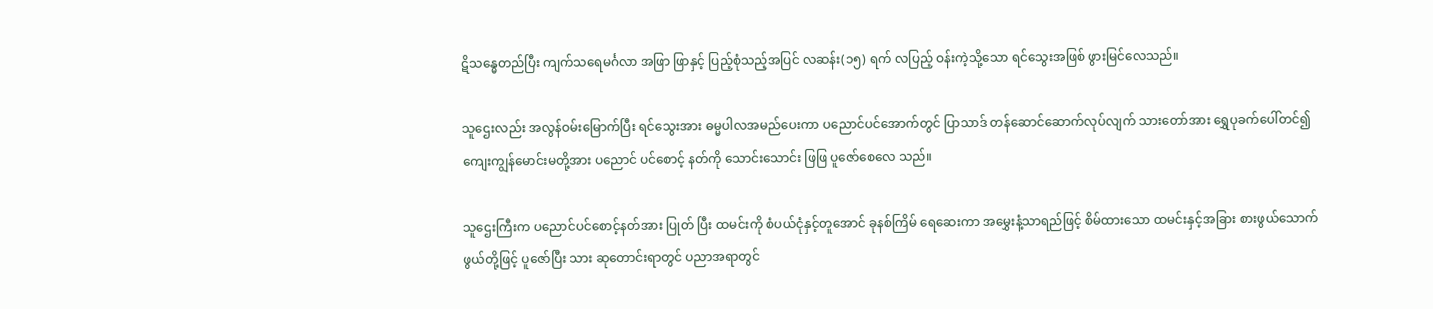ဋိသန္ဓေတည်ပြီး ကျက်သရေမင်္ဂလာ အဖြာ ဖြာနှင့် ပြည့်စုံသည့်အပြင် လဆန်း(၁၅) ရက် လပြည့် ဝန်းကဲ့သို့သော ရင်သွေးအဖြစ် ဖွားမြင်လေသည်။

သူဌေးလည်း အလွန်ဝမ်းမြောက်ပြီး ရင်သွေးအား ဓမ္မပါလအမည်ပေးကာ ပညောင်ပင်အောက်တွင် ပြာသာဒ် တန်ဆောင်ဆောက်လုပ်လျက် သားတော်အား ရွှေပုခက်ပေါ်တင်၍ ကျေးကျွန်မောင်းမတို့အား ပညောင် ပင်စောင့် နတ်ကို သောင်းသောင်း ဖြဖြ ပူဇော်စေလေ သည်။

သူဌေးကြီးက ပညောင်ပင်စောင့်နတ်အား ပြုတ် ပြီး ထမင်းကို စံပယ်ငုံနှင့်တူအောင် ခုနစ်ကြိမ် ရေဆေးကာ အမွှေးနံ့သာရည်ဖြင့် စိမ်ထားသော ထမင်းနှင့်အခြား စားဖွယ်သောက်ဖွယ်တို့ဖြင့် ပူဇော်ပြီး သား ဆုတောင်းရာတွင် ပညာအရာတွင်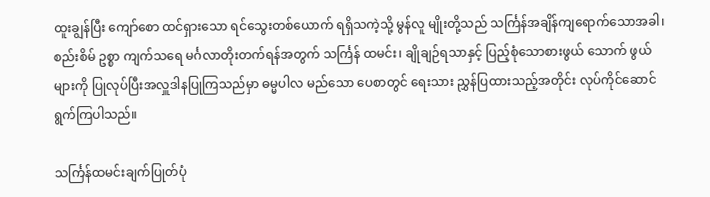ထူးချွန်ပြီး ကျော်စော ထင်ရှားသော ရင်သွေးတစ်ယောက် ရရှိသကဲ့သို့ မွန်လူ မျိုးတို့သည် သင်္ကြန်အချိန်ကျရောက်သောအခါ၊ စည်းစိမ် ဥစ္စာ ကျက်သရေ မင်္ဂလာတိုးတက်ရန်အတွက် သင်္ကြန် ထမင်း၊ ချိုချဉ်ရသာနှင့် ပြည့်စုံသောစားဖွယ် သောက် ဖွယ်များကို ပြုလုပ်ပြီးအလှူဒါနပြုကြသည်မှာ ဓမ္မပါလ မည်သော ပေစာတွင် ရေးသား ညွှန်ပြထားသည့်အတိုင်း လုပ်ကိုင်ဆောင် ရွက်ကြပါသည်။

သင်္ကြန်ထမင်းချက်ပြုတ်ပုံ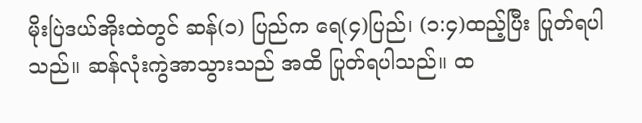မိုးပြဲဒယ်အိုးထဲတွင် ဆန်(၁) ပြည်က ရေ(၄)ပြည်၊ (၁:၄)ထည့်ပြီး ပြုတ်ရပါသည်။ ဆန်လုံးကွဲအာသွားသည် အထိ ပြုတ်ရပါသည်။ ထ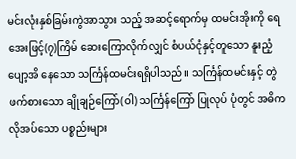မင်းလုံးနှစ်ခြမ်းကွဲအာသွား သည့် အဆင့်ရောက်မှ ထမင်းအိုးကို ရေအေးဖြင့်(၇)ကြိမ် ဆေးကြောလိုက်လျှင် စံပယ်ငုံနှင့်တူသော နူးညံ့ပျော့အိ နေသော သင်္ကြန်ထမင်းရရှိပါသည်။ သင်္ကြန်ထမင်းနှင့် တွဲဖက်စားသော ချိုချဉ်ကြော်(ဝါ) သင်္ကြန်ကြော် ပြုလုပ် ပုံတွင် အဓိကလိုအပ်သော ပစ္စည်းများ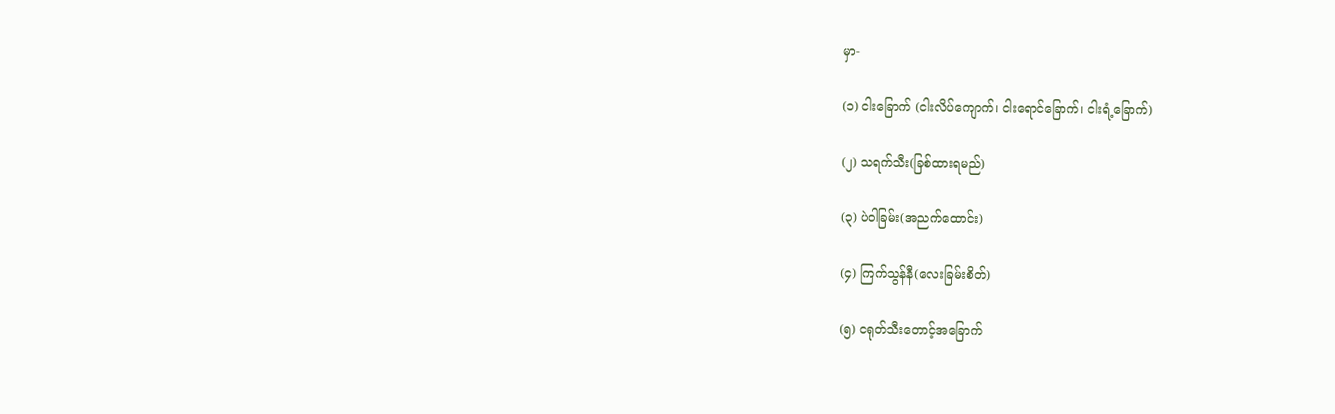မှာ-

(၁) ငါးခြောက် (ငါးလိပ်ကျောက်၊ ငါးရောင်ခြောက်၊ ငါးရံ့ခြောက်)

(၂) သရက်သီး(ခြစ်ထားရမည်)

(၃) ပဲဝါခြမ်း(အညက်ထောင်း)

(၄) ကြက်သွန်နီ(လေးခြမ်းစိတ်)

(၅) ငရုတ်သီးတောင့်အခြောက်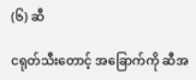(၆) ဆီ

ငရုတ်သီးတောင့် အခြောက်ကို ဆီအ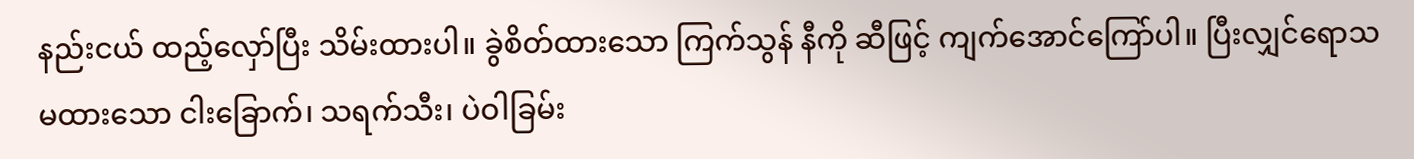နည်းငယ် ထည့်လှော်ပြီး သိမ်းထားပါ။ ခွဲစိတ်ထားသော ကြက်သွန် နီကို ဆီဖြင့် ကျက်အောင်ကြော်ပါ။ ပြီးလျှင်ရောသမထားသော ငါးခြောက်၊ သရက်သီး၊ ပဲဝါခြမ်း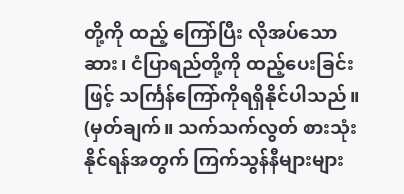တို့ကို ထည့် ကြော်ပြီး လိုအပ်သော ဆား၊ ငံပြာရည်တို့ကို ထည့်ပေးခြင်းဖြင့် သင်္ကြန်ကြော်ကိုရရှိနိုင်ပါသည်။   (မှတ်ချက်။ သက်သက်လွတ် စားသုံးနိုင်ရန်အတွက် ကြက်သွန်နီများများ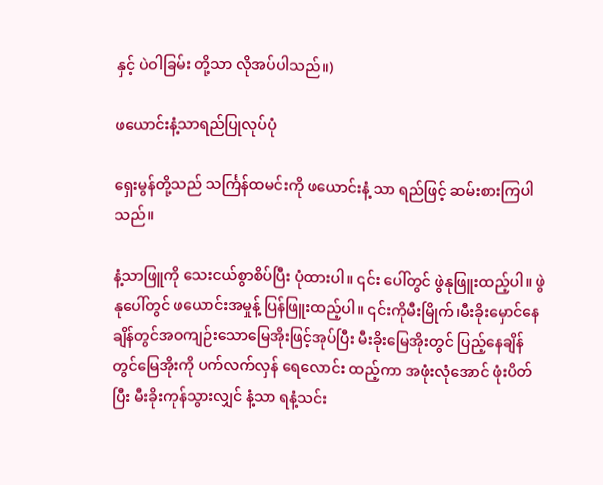နှင့် ပဲဝါခြမ်း တို့သာ လိုအပ်ပါသည်။)

ဖယောင်းနံ့သာရည်ပြုလုပ်ပုံ

ရှေးမွန်တို့သည် သင်္ကြန်ထမင်းကို ဖယောင်းနံ့ သာ ရည်ဖြင့် ဆမ်းစားကြပါသည်။

နံ့သာဖြူကို သေးငယ်စွာစိပ်ပြီး ပုံထားပါ။ ၎င်း ပေါ်တွင် ဖွဲနုဖြူးထည့်ပါ။ ဖွဲနုပေါ်တွင် ဖယောင်းအမှုန့် ပြန်ဖြူးထည့်ပါ။ ၎င်းကိုမီးမြိုက်၊မီးခိုးမှောင်နေချိန်တွင်အဝကျဉ်းသောမြေအိုးဖြင့်အုပ်ပြီး မီးခိုးမြေအိုးတွင် ပြည့်နေချိန်တွင်မြေအိုးကို ပက်လက်လှန် ရေလောင်း ထည့်ကာ အဖုံးလုံအောင် ဖုံးပိတ်ပြီး မီးခိုးကုန်သွားလျှင် နံ့သာ ရနံ့သင်း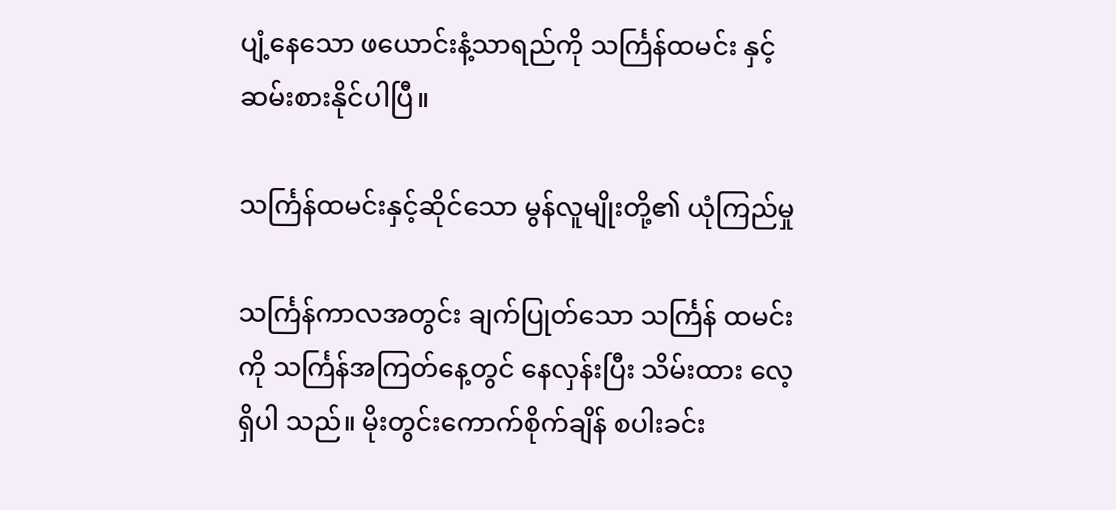ပျံ့နေသော ဖယောင်းနံ့သာရည်ကို သင်္ကြန်ထမင်း နှင့် ဆမ်းစားနိုင်ပါပြီ။

သင်္ကြန်ထမင်းနှင့်ဆိုင်သော မွန်လူမျိုးတို့၏ ယုံကြည်မှု

သင်္ကြန်ကာလအတွင်း ချက်ပြုတ်သော သင်္ကြန် ထမင်းကို သင်္ကြန်အကြတ်နေ့တွင် နေလှန်းပြီး သိမ်းထား လေ့ရှိပါ သည်။ မိုးတွင်းကောက်စိုက်ချိန် စပါးခင်း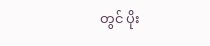တွင် ပိုး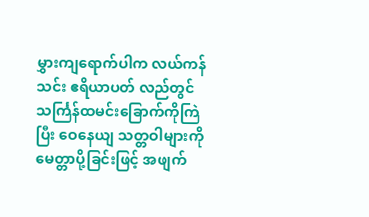မွှားကျရောက်ပါက လယ်ကန်သင်း ဧရိယာပတ် လည်တွင် သင်္ကြန်ထမင်းခြောက်ကိုကြဲပြီး ဝေနေယျ သတ္တဝါများကို မေတ္တာပို့ခြင်းဖြင့် အဖျက်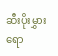ဆီးပိုးမွှားရော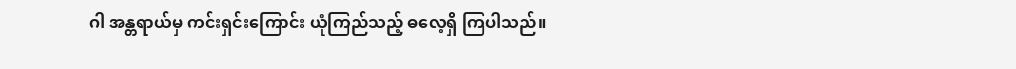ဂါ အန္တရာယ်မှ ကင်းရှင်းကြောင်း ယုံကြည်သည့် ဓလေ့ရှိ ကြပါသည်။